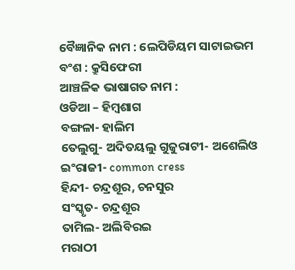ବୈଜ୍ଞାନିକ ନାମ : ଲେପିଡିୟମ ସାଟାଇଭମ
ବଂଶ : କ୍ରୁସିଫେରୀ
ଆଞ୍ଚଳିକ ଭାଷାଗତ ନାମ :
ଓଡିଆ – ହିମ୍ବଶାଗ
ବଙ୍ଗଳା- ହାଲିମ
ତେଲୁଗୁ- ଅଦିତୟଲୁ ଗୁଜୁରାଟୀ- ଅଶେଲିଓ
ଇଂରାଜୀ- common cress
ହିନ୍ଦୀ- ଚନ୍ଦ୍ରଶୂର, ଚନସୁର
ସଂସ୍କୃତ- ଚନ୍ଦ୍ରଶୂର
ତାମିଲ- ଅଲିବିରଇ
ମରାଠୀ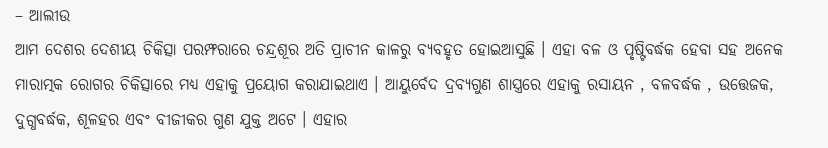– ଆଲୀଉ
ଆମ ଦେଶର ଦେଶୀୟ ଚିକିତ୍ସା ପରମ୍ଫରାରେ ଚନ୍ଦ୍ରଶୂର ଅତି ପ୍ରାଚୀନ କାଳରୁ ବ୍ୟବହୃତ ହୋଇଆସୁଛି । ଏହା ବଳ ଓ ପୃଷ୍ଟିବର୍ଦ୍ଧକ ହେବା ସହ ଅନେକ ମାରାତ୍ମକ ରୋଗର ଚିକିତ୍ସାରେ ମଧ୍ୟ ଏହାକୁ ପ୍ରୟୋଗ କରାଯାଇଥାଏ । ଆୟୁର୍ବେଦ ଦ୍ରବ୍ୟଗୁଣ ଶାସ୍ତ୍ରରେ ଏହାକୁ ରସାୟନ , ବଳବର୍ଦ୍ଧକ , ଉତ୍ତେଜକ, ଦୁଗ୍ଧବର୍ଦ୍ଧକ, ଶୂଳହର ଏବଂ ବୀଜୀକର ଗୁଣ ଯୁକ୍ତ ଅଟେ । ଏହାର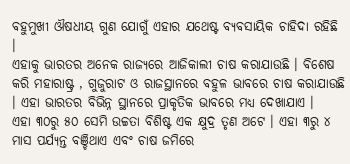ବହୁମୁଖୀ ଔଷଧୀୟ ଗୁଣ ଯୋଗୁଁ ଏହାର ଯଥେଷ୍ଟ ବ୍ୟବସାୟିକ ଚାହିଦା ରହିଛି ।
ଏହାକୁ ଭାରତର ଅନେକ ରାଜ୍ୟରେ ଆଜିକାଲୀ ଚାଷ କରାଯାଉଛି । ବିଶେଷ କରି ମହାରାଷ୍ଟ୍ର , ଗୁଜୁରାଟ ଓ ରାଜସ୍ଥାନରେ ବହୁଳ ଭାବରେ ଚାଷ କରାଯାଉଛି । ଏହା ଭାରତର ବିଭିନ୍ନ ସ୍ଥାନରେ ପ୍ରାକୃତିକ ଭାବରେ ମଧ୍ୟ ଦେଖାଯାଏ ।
ଏହା ୩୦ରୁ ୫୦ ସେମି ଉଚ୍ଚତା ବିଶିଷ୍ଟ ଏକ କ୍ଷୁଦ୍ର ତୃଣ ଅଟେ । ଏହା ୩ରୁ ୪ ମାସ ପର୍ଯ୍ୟନ୍ତ ବଞ୍ଚିଥାଏ ଏବଂ ଚାଷ ଜମିରେ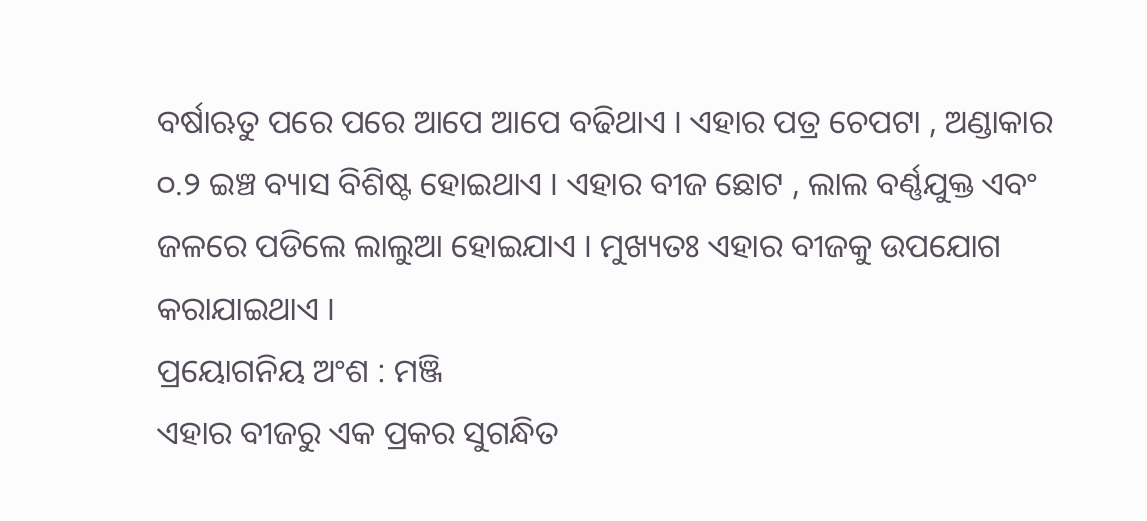ବର୍ଷାଋତୁ ପରେ ପରେ ଆପେ ଆପେ ବଢିଥାଏ । ଏହାର ପତ୍ର ଚେପଟା , ଅଣ୍ଡାକାର ୦.୨ ଇଞ୍ଚ ବ୍ୟାସ ବିଶିଷ୍ଟ ହୋଇଥାଏ । ଏହାର ବୀଜ ଛୋଟ , ଲାଲ ବର୍ଣ୍ଣଯୁକ୍ତ ଏବଂ ଜଳରେ ପଡିଲେ ଲାଲୁଆ ହୋଇଯାଏ । ମୁଖ୍ୟତଃ ଏହାର ବୀଜକୁ ଉପଯୋଗ କରାଯାଇଥାଏ ।
ପ୍ରୟୋଗନିୟ ଅଂଶ : ମଞ୍ଜି
ଏହାର ବୀଜରୁ ଏକ ପ୍ରକର ସୁଗନ୍ଧିତ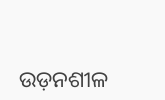ଉଡ଼ନଶୀଳ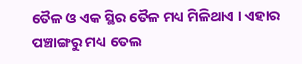ତୈଳ ଓ ଏକ ସ୍ଥିର ତୈଳ ମଧ୍ୟ ମିଳିଥାଏ । ଏହାର ପଞ୍ଚାଙ୍ଗରୁ ମଧ୍ୟ ତେଲ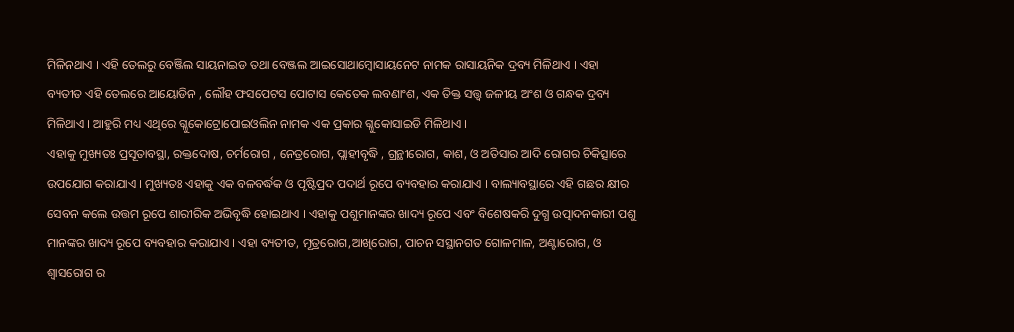ମିଳିନଥାଏ । ଏହି ତେଲରୁ ବେଞ୍ଜିଲ ସାୟନାଇଡ ତଥା ବେଞ୍ଜଲ ଆଇସୋଥାମ୍ବୋସାୟନେଟ ନାମକ ରାସାୟନିକ ଦ୍ରବ୍ୟ ମିଳିଥାଏ । ଏହା ବ୍ୟତୀତ ଏହି ତେଲରେ ଆୟୋଡିନ , ଲୌହ ଫସପେଟସ ପୋଟାସ କେତେକ ଲବଣାଂଶ, ଏକ ତିକ୍ତ ସତ୍ତ୍ଵ ଜଳୀୟ ଅଂଶ ଓ ଗନ୍ଧକ ଦ୍ରବ୍ୟ ମିଳିଥାଏ । ଆହୁରି ମଧ୍ୟ ଏଥିରେ ଗ୍ଳୁକୋଟ୍ରୋପୋଇଓଲିନ ନାମକ ଏକ ପ୍ରକାର ଗ୍ଳୁକୋସାଇଡି ମିଳିଥାଏ ।
ଏହାକୁ ମୁଖ୍ୟତଃ ପ୍ରସୂତାବସ୍ଥା, ରକ୍ତଦୋଷ, ଚର୍ମରୋଗ , ନେତ୍ରରୋଗ, ପ୍ଲାହୀବୃଦ୍ଧି , ଗ୍ରନ୍ଥୀରୋଗ, କାଶ, ଓ ଅତିସାର ଆଦି ରୋଗର ଚିକିତ୍ସାରେ ଉପଯୋଗ କରାଯାଏ । ମୁଖ୍ୟତଃ ଏହାକୁ ଏକ ବଳବର୍ଦ୍ଧକ ଓ ପୃଷ୍ଟିପ୍ରଦ ପଦାର୍ଥ ରୂପେ ବ୍ୟବହାର କରାଯାଏ । ବାଲ୍ୟାବସ୍ଥାରେ ଏହି ଗଛର କ୍ଷୀର ସେବନ କଲେ ଉତ୍ତମ ରୂପେ ଶାରୀରିକ ଅଭିବୃଦ୍ଧି ହୋଇଥାଏ । ଏହାକୁ ପଶୁମାନଙ୍କର ଖାଦ୍ୟ ରୂପେ ଏବଂ ବିଶେଷକରି ଦୁଗ୍ଧ ଉତ୍ପାଦନକାରୀ ପଶୁ ମାନଙ୍କର ଖାଦ୍ୟ ରୂପେ ବ୍ୟବହାର କରାଯାଏ । ଏହା ବ୍ୟତୀତ, ମୂତ୍ରରୋଗ,ଆଖିରୋଗ, ପାଚନ ସସ୍ଥାନଗତ ଗୋଳମାଳ, ଅଣ୍ଟାରୋଗ, ଓ ଶ୍ଵାସରୋଗ ର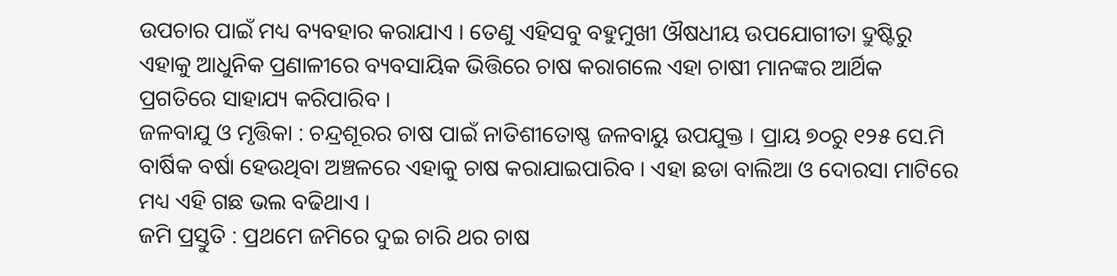ଉପଚାର ପାଇଁ ମଧ୍ୟ ବ୍ୟବହାର କରାଯାଏ । ତେଣୁ ଏହିସବୁ ବହୁମୁଖୀ ଔଷଧୀୟ ଉପଯୋଗୀତା ଦ୍ରୁଷ୍ଟିରୁ ଏହାକୁ ଆଧୁନିକ ପ୍ରଣାଳୀରେ ବ୍ୟବସାୟିକ ଭିତ୍ତିରେ ଚାଷ କରାଗଲେ ଏହା ଚାଷୀ ମାନଙ୍କର ଆର୍ଥିକ ପ୍ରଗତିରେ ସାହାଯ୍ୟ କରିପାରିବ ।
ଜଳବାଯୁ ଓ ମୃତ୍ତିକା : ଚନ୍ଦ୍ରଶୂରର ଚାଷ ପାଇଁ ନାତିଶୀତୋଷ୍ଣ ଜଳବାୟୁ ଉପଯୁକ୍ତ । ପ୍ରାୟ ୭୦ରୁ ୧୨୫ ସେ.ମି ବାର୍ଷିକ ବର୍ଷା ହେଉଥିବା ଅଞ୍ଚଳରେ ଏହାକୁ ଚାଷ କରାଯାଇପାରିବ । ଏହା ଛଡା ବାଲିଆ ଓ ଦୋରସା ମାଟିରେ ମଧ୍ୟ ଏହି ଗଛ ଭଲ ବଢିଥାଏ ।
ଜମି ପ୍ରସ୍ତୁତି : ପ୍ରଥମେ ଜମିରେ ଦୁଇ ଚାରି ଥର ଚାଷ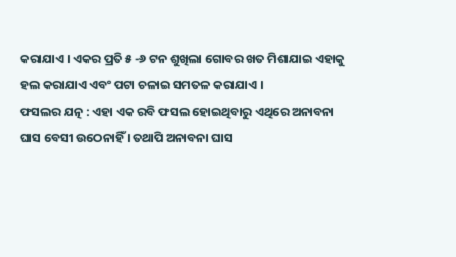କରାଯାଏ । ଏକର ପ୍ରତି ୫ -୬ ଟନ ଶୁଖିଲା ଗୋବର ଖତ ମିଶାଯାଇ ଏହାକୁ ହଲ କରାଯାଏ ଏବଂ ପଟା ଚଳାଇ ସମତଳ କରାଯାଏ ।
ଫସଲର ଯତ୍ନ : ଏହା ଏକ ରବି ଫସଲ ହୋଇଥିବାରୁ ଏଥିରେ ଅନାବନା ଘାସ ବେସୀ ଉଠେନାହିଁ । ତଥାପି ଅନାବନା ଘାସ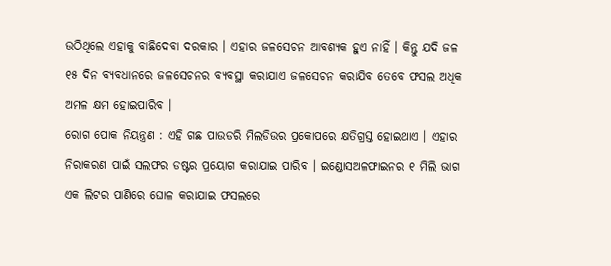ଉଠିଥିଲେ ଏହାକୁ ବାଛିଦେବା ଦରକାର । ଏହାର ଜଳସେଚନ ଆବଶ୍ୟକ ହୁଏ ନାହିଁ । କିନ୍ତୁ ଯଦି ଜଳ ୧୫ ଦିନ ବ୍ୟବଧାନରେ ଜଳସେଚନର ବ୍ୟବସ୍ଥା କରାଯାଏ ଜଳସେଚନ କରାଯିବ ତେବେ ଫସଲ ଅଧିକ ଅମଳ କ୍ଷମ ହୋଇପାରିବ ।
ରୋଗ ପୋକ ନିୟନ୍ତ୍ରଣ : ଏହି ଗଛ ପାଉଡରି ମିଲଡିଉର ପ୍ରକୋପରେ କ୍ଷତିଗ୍ରସ୍ତ ହୋଇଥାଏ । ଏହାର ନିରାକରଣ ପାଇଁ ସଲଫର ଡଷ୍ଟର ପ୍ରୟୋଗ କରାଯାଇ ପାରିବ । ଇଣ୍ଡୋସଅଳଫାଇନର ୧ ମିଲି ଭାଗ ଏକ ଲିଟର ପାଣିରେ ଘୋଳ କରାଯାଇ ଫସଲରେ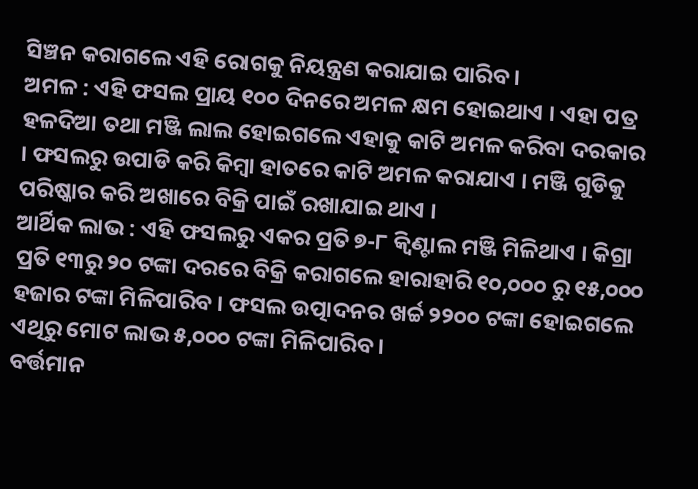ସିଞ୍ଚନ କରାଗଲେ ଏହି ରୋଗକୁ ନିୟନ୍ତ୍ରଣ କରାଯାଇ ପାରିବ ।
ଅମଳ : ଏହି ଫସଲ ପ୍ରାୟ ୧୦୦ ଦିନରେ ଅମଳ କ୍ଷମ ହୋଇଥାଏ । ଏହା ପତ୍ର ହଳଦିଆ ତଥା ମଞ୍ଜି ଲାଲ ହୋଇଗଲେ ଏହାକୁ କାଟି ଅମଳ କରିବା ଦରକାର । ଫସଲରୁ ଉପାଡି କରି କିମ୍ବା ହାତରେ କାଟି ଅମଳ କରାଯାଏ । ମଞ୍ଜି ଗୁଡିକୁ ପରିଷ୍କାର କରି ଅଖାରେ ବିକ୍ରି ପାଇଁ ରଖାଯାଇ ଥାଏ ।
ଆର୍ଥିକ ଲାଭ : ଏହି ଫସଲରୁ ଏକର ପ୍ରତି ୭-୮ କ୍ଵିଣ୍ଟାଲ ମଞ୍ଜି ମିଳିଥାଏ । କିଗ୍ରା ପ୍ରତି ୧୩ରୁ ୨୦ ଟଙ୍କା ଦରରେ ବିକ୍ରି କରାଗଲେ ହାରାହାରି ୧୦,୦୦୦ ରୁ ୧୫,୦୦୦ ହଜାର ଟଙ୍କା ମିଳିପାରିବ । ଫସଲ ଉତ୍ପାଦନର ଖର୍ଚ୍ଚ ୨୨୦୦ ଟଙ୍କା ହୋଇଗଲେ ଏଥିରୁ ମୋଟ ଲାଭ ୫,୦୦୦ ଟଙ୍କା ମିଳିପାରିବ ।
ବର୍ତ୍ତମାନ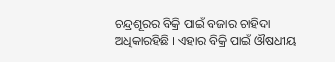ଚନ୍ଦ୍ରଶୂରର ବିକ୍ରି ପାଇଁ ବଜାର ଚାହିଦା ଅଧିକାରହିଛି । ଏହାର ବିକ୍ରି ପାଇଁ ଔଷଧୀୟ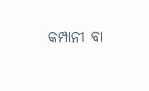କମ୍ପାନୀ ବା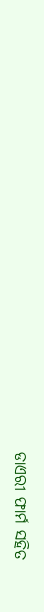ଡାଏରୀ ଫାର୍ମ ସହିତ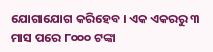ଯୋଗାଯୋଗ କରିହେବ । ଏକ ଏକରରୁ ୩ ମାସ ପରେ ୮୦୦୦ ଟଙ୍କା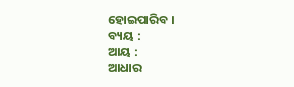ହୋଇପାରିବ ।
ବ୍ୟୟ :
ଆୟ :
ଆଧାର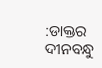:ଡାକ୍ତର ଦୀନବନ୍ଧୁ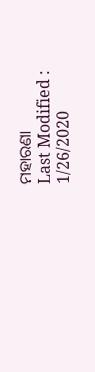ମହାରଣା
Last Modified : 1/26/2020